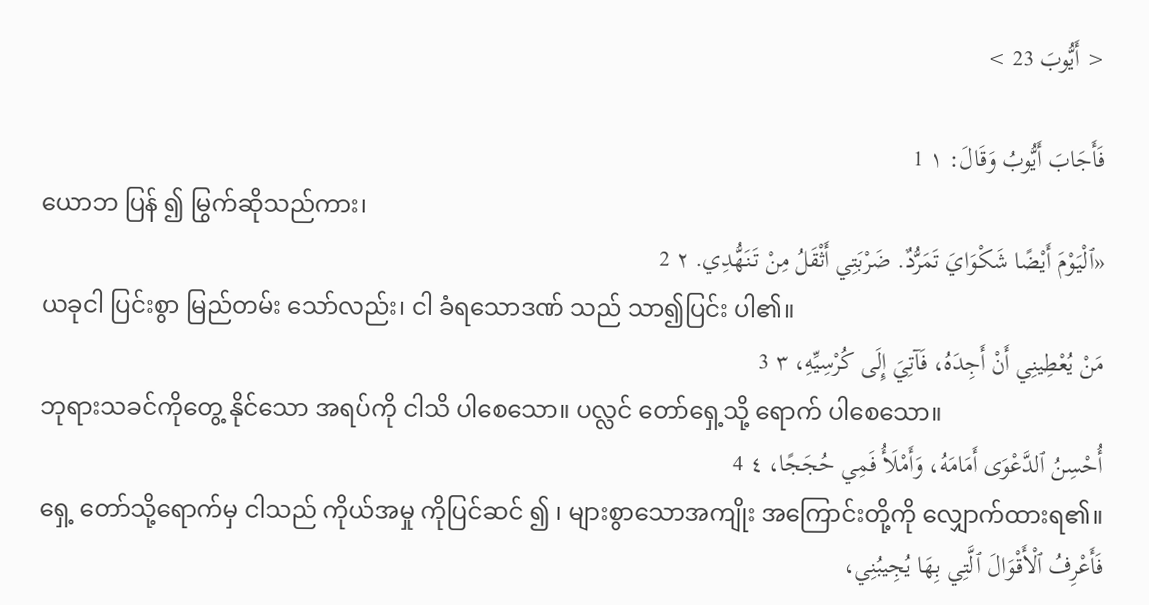< أَيُّوبَ 23 >

فَأَجَابَ أَيُّوبُ وَقَالَ: ١ 1
ယောဘ ပြန် ၍ မြွက်ဆိုသည်ကား၊
«ٱلْيَوْمَ أَيْضًا شَكْوَايَ تَمَرُّدٌ. ضَرْبَتِي أَثْقَلُ مِنْ تَنَهُّدِي. ٢ 2
ယခုငါ ပြင်းစွာ မြည်တမ်း သော်လည်း၊ ငါ ခံရသောဒဏ် သည် သာ၍ပြင်း ပါ၏။
مَنْ يُعْطِينِي أَنْ أَجِدَهُ، فَآتِيَ إِلَى كُرْسِيِّهِ، ٣ 3
ဘုရားသခင်ကိုတွေ့ နိုင်သော အရပ်ကို ငါသိ ပါစေသော။ ပလ္လင် တော်ရှေ့သို့ ရောက် ပါစေသော။
أُحْسِنُ ٱلدَّعْوَى أَمَامَهُ، وَأَمْلَأُ فَمِي حُجَجًا، ٤ 4
ရှေ့ တော်သို့ရောက်မှ ငါသည် ကိုယ်အမှု ကိုပြင်ဆင် ၍ ၊ များစွာသောအကျိုး အကြောင်းတို့ကို လျှောက်ထားရ၏။
فَأَعْرِفُ ٱلْأَقْوَالَ ٱلَّتِي بِهَا يُجِيبُنِي،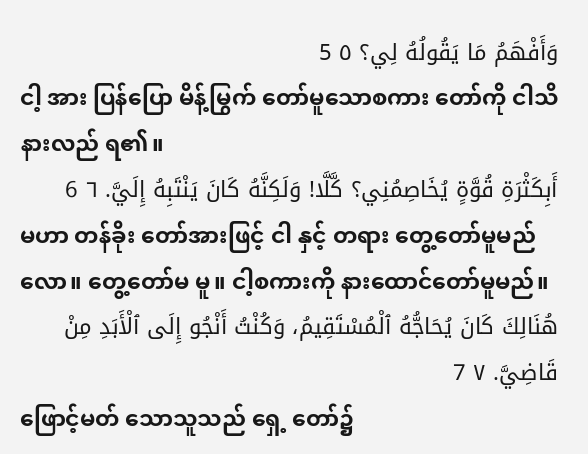وَأَفْهَمُ مَا يَقُولُهُ لِي؟ ٥ 5
ငါ့ အား ပြန်ပြော မိန့်မြွက် တော်မူသောစကား တော်ကို ငါသိ နားလည် ရ၏။
أَبِكَثْرَةِ قُوَّةٍ يُخَاصِمُنِي؟ كَّلَّا! وَلَكِنَّهُ كَانَ يَنْتَبِهُ إِلَيَّ. ٦ 6
မဟာ တန်ခိုး တော်အားဖြင့် ငါ နှင့် တရား တွေ့တော်မူမည်လော။ တွေ့တော်မ မူ။ ငါ့စကားကို နားထောင်တော်မူမည်။
هُنَالِكَ كَانَ يُحَاجُّهُ ٱلْمُسْتَقِيمُ، وَكُنْتُ أَنْجُو إِلَى ٱلْأَبَدِ مِنْ قَاضِيَّ. ٧ 7
ဖြောင့်မတ် သောသူသည် ရှေ့ တော်၌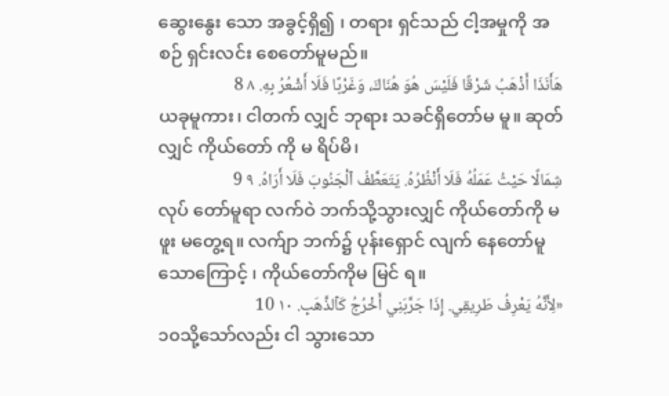ဆွေးနွေး သော အခွင့်ရှိ၍ ၊ တရား ရှင်သည် ငါ့အမှုကို အစဉ် ရှင်းလင်း စေတော်မူမည်။
هَأَنَذَا أَذْهَبُ شَرْقًا فَلَيْسَ هُوَ هُنَاكَ، وَغَرْبًا فَلَا أَشْعُرُ بِهِ. ٨ 8
ယခုမူကား၊ ငါတက် လျှင် ဘုရား သခင်ရှိတော်မ မူ။ ဆုတ် လျှင် ကိုယ်တော် ကို မ ရိပ်မိ၊
شِمَالًا حَيْثُ عَمَلُهُ فَلَا أَنْظُرُهُ. يَتَعَطَّفُ ٱلْجَنُوبَ فَلَا أَرَاهُ. ٩ 9
လုပ် တော်မူရာ လက်ဝဲ ဘက်သို့သွားလျှင် ကိုယ်တော်ကို မ ဖူး မတွေ့ရ။ လက်ျာ ဘက်၌ ပုန်းရှောင် လျက် နေတော်မူသောကြောင့် ၊ ကိုယ်တော်ကိုမ မြင် ရ။
«لِأَنَّهُ يَعْرِفُ طَرِيقِي. إِذَا جَرَّبَنِي أَخْرُجُ كَٱلذَّهَبِ. ١٠ 10
၁၀သို့သော်လည်း ငါ သွားသော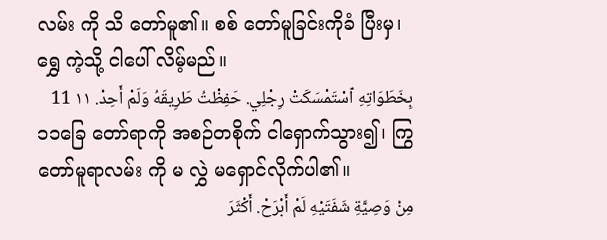လမ်း ကို သိ တော်မူ၏။ စစ် တော်မူခြင်းကိုခံ ပြီးမှ၊ ရွှေ ကဲ့သို့ ငါပေါ် လိမ့်မည်။
بِخَطَوَاتِهِ ٱسْتَمْسَكَتْ رِجْلِي. حَفِظْتُ طَرِيقَهُ وَلَمْ أَحِدْ. ١١ 11
၁၁ခြေ တော်ရာကို အစဉ်တစိုက် ငါရှောက်သွား၍၊ ကြွတော်မူရာလမ်း ကို မ လွှဲ မရှောင်လိုက်ပါ၏။
مِنْ وَصِيَّةِ شَفَتَيْهِ لَمْ أَبْرَحْ. أَكْثَرَ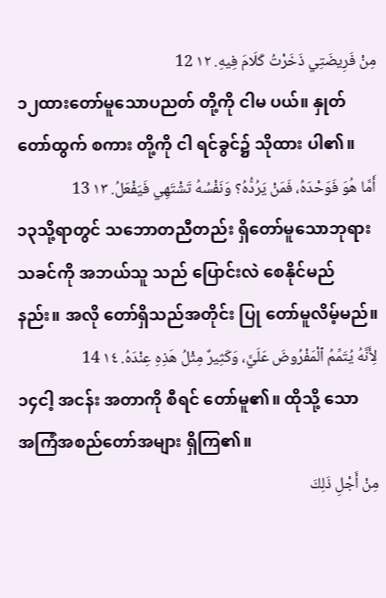مِنْ فَرِيضَتِي ذَخَرْتُ كَلَامَ فِيهِ. ١٢ 12
၁၂ထားတော်မူသောပညတ် တို့ကို ငါမ ပယ်။ နှုတ် တော်ထွက် စကား တို့ကို ငါ ရင်ခွင်၌ သိုထား ပါ၏။
أَمَّا هُوَ فَوَحْدَهُ، فَمَنْ يَرُدُّهُ؟ وَنَفْسُهُ تَشْتَهِي فَيَفْعَلُ. ١٣ 13
၁၃သို့ရာတွင် သဘောတညီတည်း ရှိတော်မူသောဘုရား သခင်ကို အဘယ်သူ သည် ပြောင်းလဲ စေနိုင်မည်နည်း။ အလို တော်ရှိသည်အတိုင်း ပြု တော်မူလိမ့်မည်။
لِأَنَّهُ يُتَمِّمُ ٱلْمَفْرُوضَ عَلَيَّ، وَكَثِيرٌ مِثْلُ هَذِهِ عِنْدَهُ. ١٤ 14
၁၄ငါ့ အငန်း အတာကို စီရင် တော်မူ၏။ ထိုသို့ သော အကြံအစည်တော်အများ ရှိကြ၏။
مِنْ أَجْلِ ذَلِكَ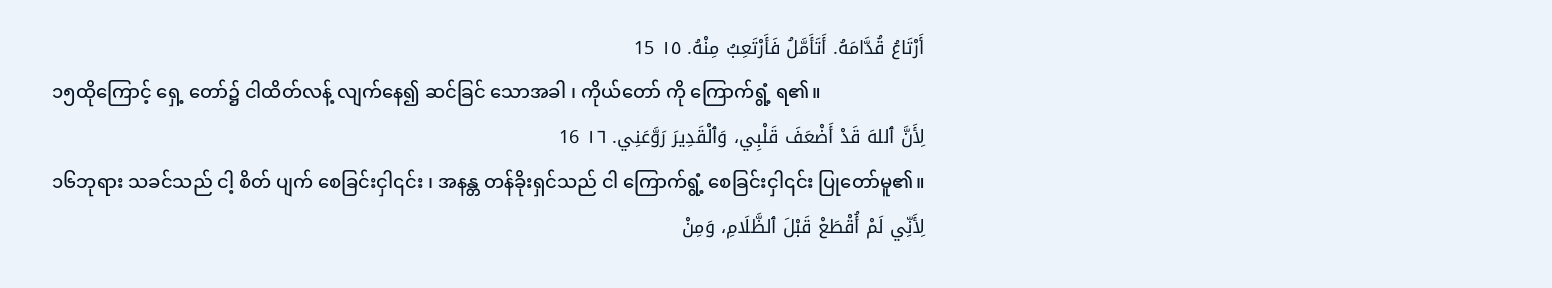أَرْتَاعُ قُدَّامَهُ. أَتَأَمَّلُ فَأَرْتَعِبُ مِنْهُ. ١٥ 15
၁၅ထိုကြောင့် ရှေ့ တော်၌ ငါထိတ်လန့် လျက်နေ၍ ဆင်ခြင် သောအခါ ၊ ကိုယ်တော် ကို ကြောက်ရွံ့ ရ၏။
لِأَنَّ ٱللهَ قَدْ أَضْعَفَ قَلْبِي، وَٱلْقَدِيرَ رَوَّعَنِي. ١٦ 16
၁၆ဘုရား သခင်သည် ငါ့ စိတ် ပျက် စေခြင်းငှါ၎င်း ၊ အနန္တ တန်ခိုးရှင်သည် ငါ ကြောက်ရွံ့ စေခြင်းငှါ၎င်း ပြုတော်မူ၏။
لِأَنِّي لَمْ أُقْطَعْ قَبْلَ ٱلظَّلَامِ، وَمِنْ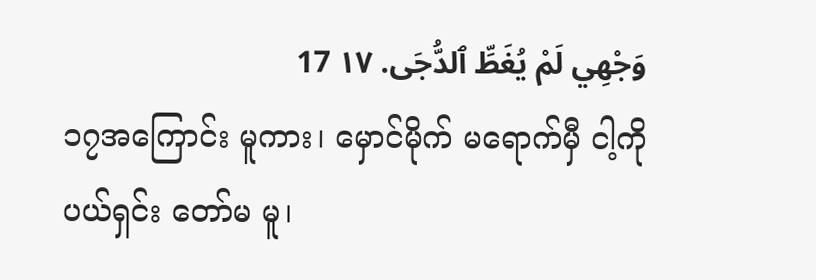وَجْهِي لَمْ يُغَطِّ ٱلدُّجَى. ١٧ 17
၁၇အကြောင်း မူကား၊ မှောင်မိုက် မရောက်မှီ ငါ့ကို ပယ်ရှင်း တော်မ မူ၊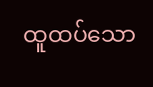ထူထပ်သော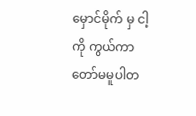မှောင်မိုက် မှ ငါ့ ကို ကွယ်ကာ တော်မမူပါတ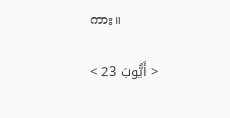ကား။

< أَيُّوبَ 23 >